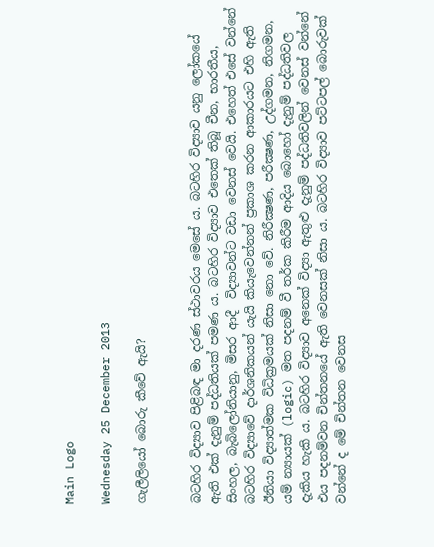Main Logo

Wednesday 25 December 2013

ගැලීලියෝ බොරු කීවේ ඇයි?


බටහිර විද්‍යාව පිළිබඳ මා දරණ ස්ථාවරය මෙසේ ය. බටහිර විද්‍යාව යනු ලෝකයේ ඇති එක් දැනුම් පද්ධතියක් පමණ ය. බටහිර විද්‍යාව එතෙක් තිබූ චීන, භාරතීය, සිංහල, බැබිලෝනියානු, මිසර ආදී  විද්‍යාවන්ට වඩා වෙනස් වෙයි. එහෙත් එසේ වන්නේ බටහිර විද්‍යාවේ දාර්ශනිකයන් යැයි කියැවෙන්නන් ප්‍රකාශ කරන ආකාරයට එහි ඇති ඊනියා විද්‍යාත්මක විධික්‍රමයක් නිසා නො වේ. නිරීක්‍ෂණ, පරීක්‍ෂණ, උද්ගමන, නිගමන, යම් න්‍යායක් (logic) මත පදනම් වී තර්ක කිරීම ආදිය බොහෝ දැනුම් පද්ධතිවල දැකිය හැකි ය. බටහිර විද්‍යාව අනෙක් විද්‍යා ඇතුළු දැනුම් පද්ධතිවලින් වෙනස් වන්නේ එය පදනම්වන චින්තනයේ ඇති වෙනසක් නිසා ය. බටහිර විද්‍යාව පට්ටපල් බොරුවක් වන්නේ ද මේ චින්තන වෙනස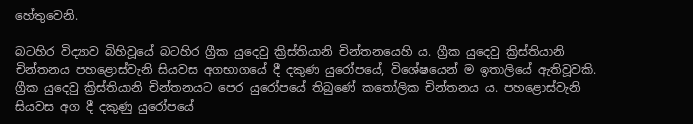හේතුවෙනි.

බටහිර විද්‍යාව බිහිවූයේ බටහිර ග්‍රීක යුදෙවු ක්‍රිස්තියානි චින්තනයෙහි ය. ග්‍රීක යුදෙවු ක්‍රිස්තියානි චින්තනය පහළොස්වැනි සියවස අගභාගයේ දී දකුණ යුරෝපයේ, විශේෂයෙන් ම ඉතාලියේ ඇතිවූවකි. ග්‍රීක යුදෙවු ක්‍රිස්තියානි චින්තනයට පෙර යුරෝපයේ තිබුණේ කතෝලික චින්තනය ය. පහළොස්වැනි සියවස අග දී දකුණු යුරෝපයේ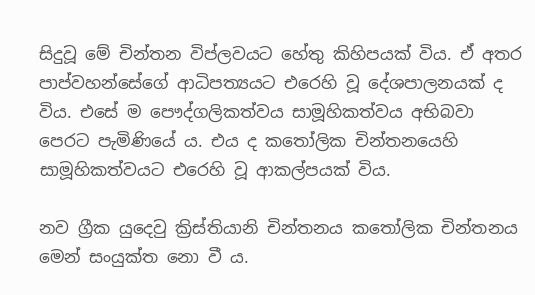සිදුවූ මේ චින්තන විප්ලවයට හේතු කිහිපයක් විය. ඒ අතර පාප්වහන්සේගේ ආධිපත්‍යයට එරෙහි වූ දේශපාලනයක් ද විය. එසේ ම පෞද්ගලිකත්වය සාමූහිකත්වය අභිබවා පෙරට පැමිණියේ ය. එය ද කතෝලික චින්තනයෙහි සාමූහිකත්වයට එරෙහි වූ ආකල්පයක් විය.

නව ග්‍රීක යුදෙවු ක්‍රිස්තියානි චින්තනය කතෝලික චින්තනය මෙන් සංයුක්ත නො වී ය.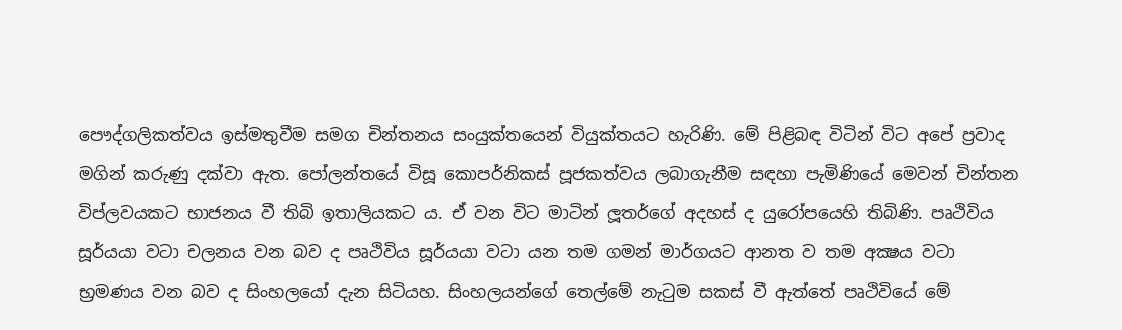පෞද්ගලිකත්වය ඉස්මතුවීම සමග චින්තනය සංයුක්තයෙන් වියුක්තයට හැරිණි. මේ පිළිබඳ විටින් විට අපේ ප්‍රවාද මගින් කරුණු දක්වා ඇත. පෝලන්තයේ විසූ කොපර්නිකස් පූජකත්වය ලබාගැනීම සඳහා පැමිණියේ මෙවන් චින්තන විප්ලවයකට භාජනය වී තිබි ඉතාලියකට ය. ඒ වන විට මාටින් ලූතර්ගේ අදහස් ද යුරෝපයෙහි තිබිණි. පෘථිවිය සූර්යයා වටා චලනය වන බව ද පෘථිවිය සූර්යයා වටා යන තම ගමන් මාර්ගයට ආනත ව තම අක්‍ෂය වටා භ්‍රමණය වන බව ද සිංහලයෝ දැන සිටියහ. සිංහලයන්ගේ තෙල්මේ නැටුම සකස් වී ඇත්තේ පෘථිවියේ මේ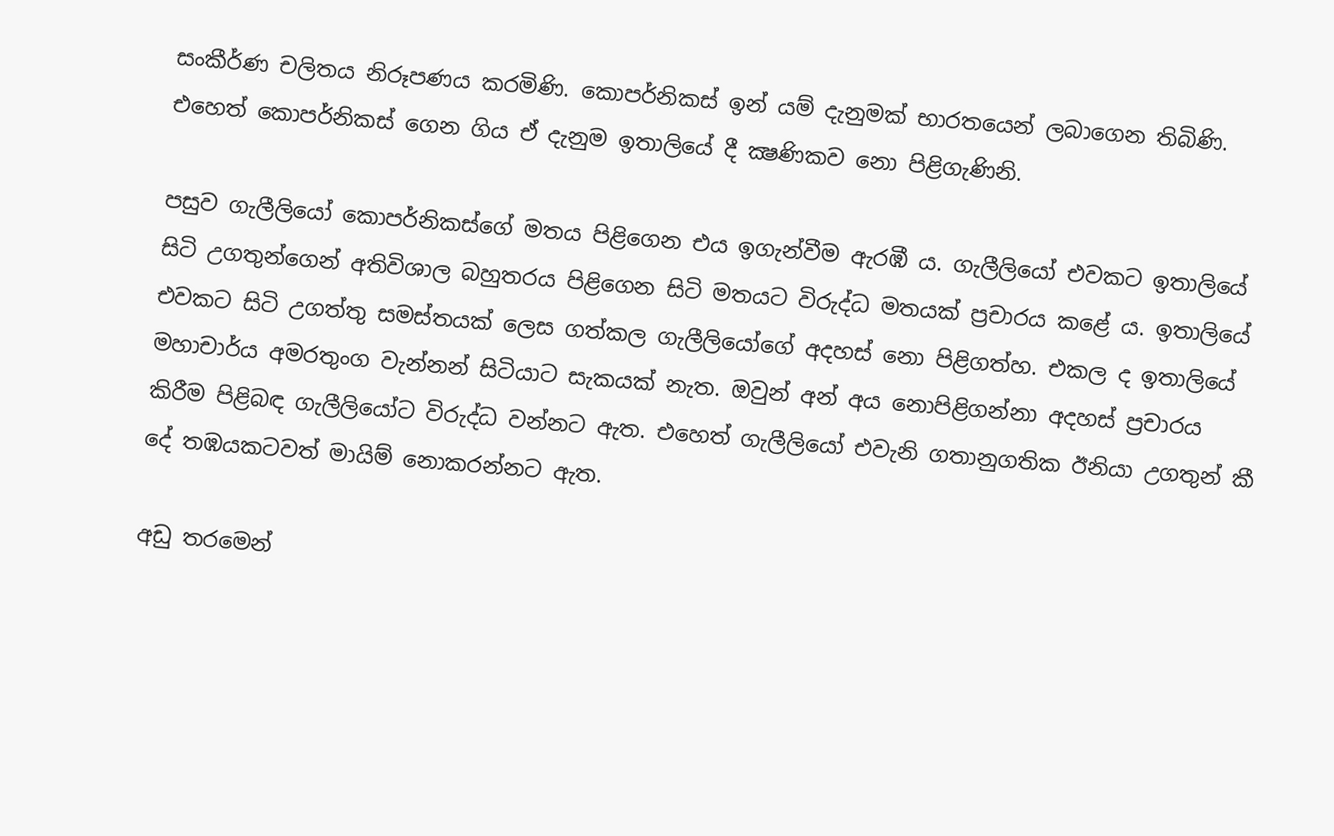සංකීර්ණ චලිතය නිරූපණය කරමිණි. කොපර්නිකස් ඉන් යම් දැනුමක් භාරතයෙන් ලබාගෙන තිබිණි. එහෙත් කොපර්නිකස් ගෙන ගිය ඒ දැනුම ඉතාලියේ දී ක්‍ෂණිකව නො පිළිගැණිනි.

පසුව ගැලීලියෝ කොපර්නිකස්ගේ මතය පිළිගෙන එය ඉගැන්වීම ඇරඹී ය. ගැලීලියෝ එවකට ඉතාලියේ සිටි උගතුන්ගෙන් අතිවිශාල බහුතරය පිළිගෙන සිටි මතයට විරුද්ධ මතයක් ප්‍රචාරය කළේ ය. ඉතාලියේ එවකට සිටි උගත්තු සමස්තයක් ලෙස ගත්කල ගැලීලියෝගේ අදහස් නො පිළිගත්හ. එකල ද ඉතාලියේ මහාචාර්ය අමරතුංග වැන්නන් සිටියාට සැකයක් නැත. ඔවුන් අන් අය නොපිළිගන්නා අදහස් ප්‍රචාරය කිරීම පිළිබඳ ගැලීලියෝට විරුද්ධ වන්නට ඇත. එහෙත් ගැලීලියෝ එවැනි ගතානුගතික ඊනියා උගතුන් කී දේ තඹයකටවත් මායිම් නොකරන්නට ඇත.

අඩු තරමෙන්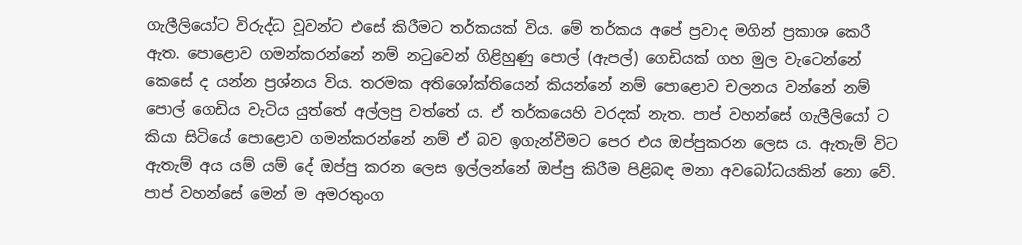ගැලීලියෝට විරුද්ධ වූවන්ට එසේ කිරීමට තර්කයක් විය. මේ තර්කය අපේ ප්‍රවාද මගින් ප්‍රකාශ කෙරී ඇත. පොළොව ගමන්කරන්නේ නම් නටුවෙන් ගිළිහුණු පොල් (ඇපල්) ගෙඩියක් ගහ මුල වැටෙන්නේ කෙසේ ද යන්න ප්‍රශ්නය විය. තරමක අතිශෝක්තියෙන් කියන්නේ නම් පොළොව චලනය වන්නේ නම් පොල් ගෙඩිය වැටිය යුත්තේ අල්ලපු වත්තේ ය. ඒ තර්කයෙහි වරදක් නැත. පාප් වහන්සේ ගැලීලියෝ ට කියා සිටියේ පොළොව ගමන්කරන්නේ නම් ඒ බව ඉගැන්වීමට පෙර එය ඔප්පුකරන ලෙස ය. ඇතැම් විට ඇතැම් අය යම් යම් දේ ඔප්පු කරන ලෙස ඉල්ලන්නේ ඔප්පු කිරීම පිළිබඳ මනා අවබෝධයකින් නො වේ. පාප් වහන්සේ මෙන් ම අමරතුංග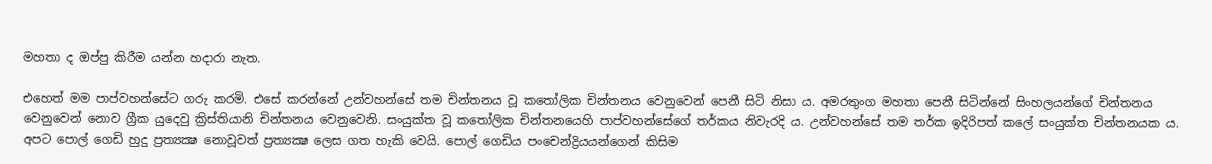මහතා ද ඔප්පු කිරීම යන්න හදාරා නැත.

එහෙත් මම පාප්වහන්සේට ගරු කරමි. එසේ කරන්නේ උන්වහන්සේ තම චින්තනය වූ කතෝලික චින්තනය වෙනුවෙන් පෙනී සිටි නිසා ය. අමරතුංග මහතා පෙනී සිටින්නේ සිංහලයන්ගේ චින්තනය වෙනුවෙන් නොව ග්‍රීක යුදෙවු ක්‍රිස්තියානි චින්තනය වෙනුවෙනි. සංයුක්ත වූ කතෝලික චින්තනයෙහි පාප්වහන්සේගේ තර්කය නිවැරදි ය. උන්වහන්සේ තම තර්ක ඉදිරිපත් කලේ සංයුක්ත චින්තනයක ය. අපට පොල් ගෙඩි හුදු ප්‍රත්‍යක්‍ෂ නොවූවත් ප්‍රත්‍යක්‍ෂ ලෙස ගත හැකි වෙයි. පොල් ගෙඩිය පංචෙන්ද්‍රියයන්ගෙන් කිසිම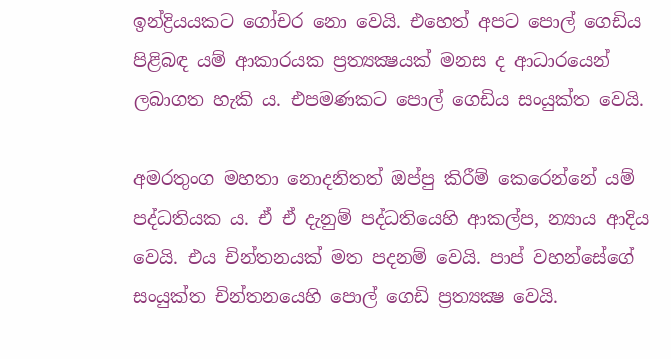ඉන්ද්‍රියයකට ගෝචර නො වෙයි. එහෙත් අපට පොල් ගෙඩිය පිළිබඳ යම් ආකාරයක ප්‍රත්‍යක්‍ෂයක් මනස ද ආධාරයෙන් ලබාගත හැකි ය. එපමණකට පොල් ගෙඩිය සංයුක්ත වෙයි.

අමරතුංග මහතා නොදනිතත් ඔප්පු කිරීම් කෙරෙන්නේ යම් පද්ධතියක ය. ඒ ඒ දැනුම් පද්ධතියෙහි ආකල්ප, න්‍යාය ආදිය වෙයි. එය චින්තනයක් මත පදනම් වෙයි. පාප් වහන්සේගේ සංයුක්ත චින්තනයෙහි පොල් ගෙඩි ප්‍රත්‍යක්‍ෂ වෙයි.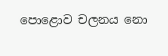පොළොව චලනය නො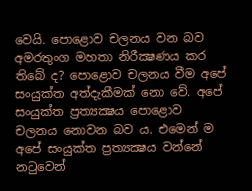වෙයි. පොළොව චලනය වන බව අමරතුංග මහතා නිරීක්‍ෂණය කර තිබේ ද? පොළොව චලනය වීම අපේ සංයුක්ත අත්දැකීමක් නො වේ. අපේ සංයුක්ත ප්‍රත්‍යක්‍ෂය පොළොව චලනය නොවන බව ය. එමෙන් ම අපේ සංයුක්ත ප්‍රත්‍යක්‍ෂය වන්නේ නටුවෙන්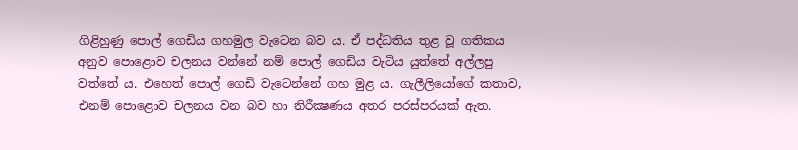ගිළිහුණු පොල් ගෙඩිය ගහමුල වැටෙන බව ය. ඒ පද්ධතිය තුළ වූ ගතිකය අනුව පොළොව චලනය වන්නේ නම් පොල් ගෙඩිය වැටිය යුත්තේ අල්ලපු වත්තේ ය. එහෙත් පොල් ගෙඩි වැටෙන්නේ ගහ මුළ ය. ගැලීලියෝගේ කතාව, එනම් පොළොව චලනය වන බව හා නිරීක්‍ෂණය අතර පරස්පරයක් ඇත.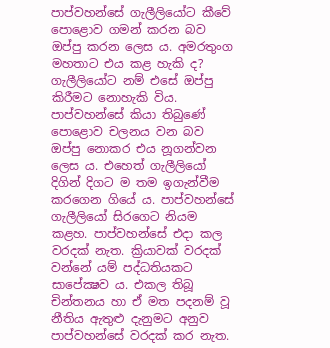පාප්වහන්සේ ගැලීලියෝට කීවේ පොළොව ගමන් කරන බව ඔප්පු කරන ලෙස ය. අමරතුංග මහතාට එය කළ හැකි ද? ගැලීලියෝට නම් එසේ ඔප්පු කිරීමට නොහැකි විය. පාප්වහන්සේ කියා තිබුණේ පොළොව චලනය වන බව ඔප්පු නොකර එය නූගන්වන ලෙස ය. එහෙත් ගැලීලියෝ දිගින් දිගට ම තම ඉගැන්වීම කරගෙන ගියේ ය. පාප්වහන්සේ ගැලීලියෝ සිරගෙට නියම කළහ. පාප්වහන්සේ එදා කල වරදක් නැත. ක්‍රියාවක් වරදක් වන්නේ යම් පද්ධතියකට සාපේක්‍ෂව ය. එකල තිබූ චින්තනය හා ඒ මත පදනම් වූ  නීතිය ඇතුළු දැනුමට අනුව පාප්වහන්සේ වරදක් කර නැත.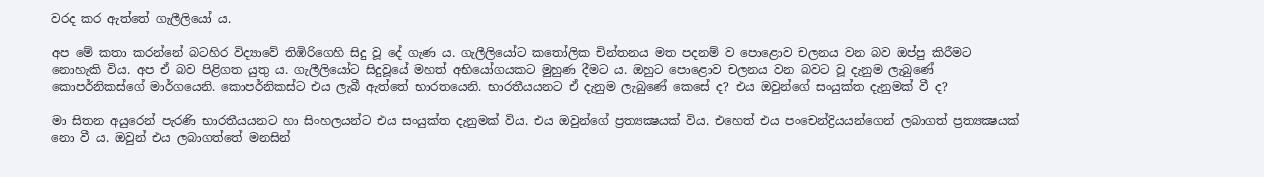වරද කර ඇත්තේ ගැලීලියෝ ය.

අප මේ කතා කරන්නේ බටහිර විද්‍යාවේ තිඹිරිගෙහි සිදු වූ දේ ගැණ ය. ගැලීලියෝට කතෝලික චින්තනය මත පදනම් ව පොළොව චලනය වන බව ඔප්පු කිරීමට නොහැකි විය. අප ඒ බව පිළිගත යුතු ය. ගැලීලියෝට සිදුවූයේ මහත් අභියෝගයකට මුහුණ දීමට ය. ඔහුට පොළොව චලනය වන බවට වූ දැනුම ලැබුණේ කොපර්නිකස්ගේ මාර්ගයෙනි. කොපර්නිකස්ට එය ලැබී ඇත්තේ භාරතයෙනි. භාරතීයයනට ඒ දැනුම ලැබුණේ කෙසේ ද? එය ඔවුන්ගේ සංයුක්ත දැනුමක් වී ද?

මා සිතන අයුරෙන් පැරණි භාරතීයයනට හා සිංහලයන්ට එය සංයුක්ත දැනුමක් විය. එය ඔවුන්ගේ ප්‍රත්‍යක්‍ෂයක් විය. එහෙත් එය පංචෙන්ද්‍රියයන්ගෙන් ලබාගත් ප්‍රත්‍යක්‍ෂයක් නො වී ය. ඔවුන් එය ලබාගත්තේ මනසින්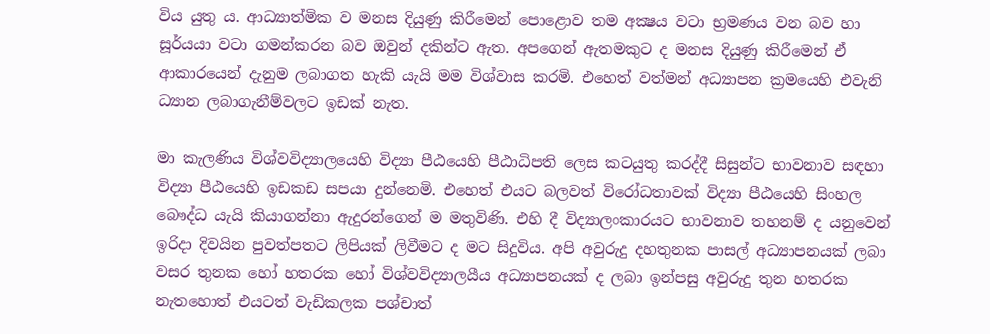විය යුතු ය. ආධ්‍යාත්මික ව මනස දියුණු කිරීමෙන් පොළොව තම අක්‍ෂය වටා භ්‍රමණය වන බව හා සූර්යයා වටා ගමන්කරන බව ඔවුන් දකින්ට ඇත. අපගෙන් ඇතමකුට ද මනස දියුණු කිරීමෙන් ඒ ආකාරයෙන් දැනුම ලබාගත හැකි යැයි මම විශ්වාස කරමි. එහෙත් වත්මන් අධ්‍යාපන ක්‍රමයෙහි එවැනි ධ්‍යාන ලබාගැනීම්වලට ඉඩක් නැත.

මා කැලණිය විශ්වවිද්‍යාලයෙහි විද්‍යා පීඨයෙහි පීඨාධිපති ලෙස කටයුතු කරද්දී සිසුන්ට භාවනාව සඳහා විද්‍යා පීඨයෙහි ඉඩකඩ සපයා දුන්නෙමි. එහෙත් එයට බලවත් විරෝධතාවක් විද්‍යා පීඨයෙහි සිංහල බෞද්ධ යැයි කියාගන්නා ඇදුරන්ගෙන් ම මතුවිණි. එහි දී විද්‍යාලංකාරයට භාවනාව තහනම් ද යනුවෙන් ඉරිදා දිවයින පුවත්පතට ලිපියක් ලිවීමට ද මට සිදුවිය. අපි අවුරුදු දහතුනක පාසල් අධ්‍යාපනයක් ලබා වසර තුනක හෝ හතරක හෝ විශ්වවිද්‍යාලයීය අධ්‍යාපනයක් ද ලබා ඉන්පසු අවුරුදු තුන හතරක නැතහොත් එයටත් වැඩිකලක පශ්චාත්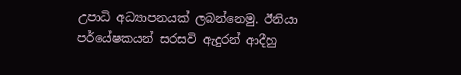උපාධි අධ්‍යාපනයක් ලබන්නෙමු. ඊනියා පර්යේෂකයන් සරසවි ඇදුරන් ආදීහු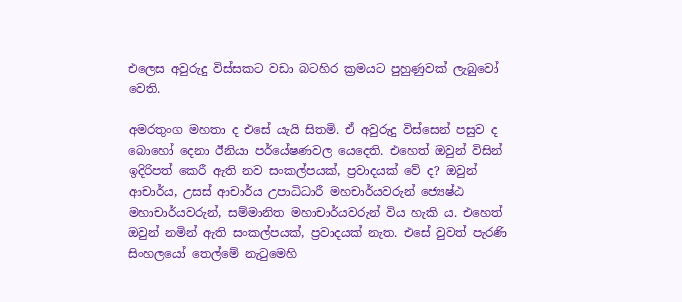එලෙස අවුරුදු විස්සකට වඩා බටහිර ක්‍රමයට පුහුණුවක් ලැබුවෝ වෙති.

අමරතුංග මහතා ද එසේ යැයි සිතමි. ඒ අවුරුදු විස්සෙන් පසුව ද බොහෝ දෙනා ඊනියා පර්යේෂණවල යෙදෙති. එහෙත් ඔවුන් විසින් ඉදිරිපත් කෙරී ඇති නව සංකල්පයක්, ප්‍රවාදයක් වේ ද? ඔවුන් ආචාර්ය, උසස් ආචාර්ය උපාධිධාරී මහචාර්යවරුන් ජ්‍යෙෂ්ඨ මහාචාර්යවරුන්, සම්මානිත මහාචාර්යවරුන් විය හැකි ය. එහෙත් ඔවුන් නමින් ඇති සංකල්පයක්, ප්‍රවාදයක් නැත. එසේ වුවත් පැරණි සිංහලයෝ තෙල්මේ නැටුමෙහි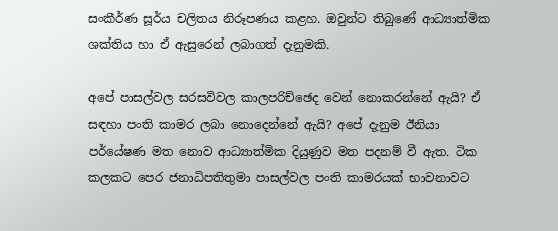සංකීර්ණ සූර්ය චලිතය නිරූපණය කළහ. ඔවුන්ට තිබුණේ ආධ්‍යාත්මික ශක්තිය හා ඒ ඇසුරෙන් ලබාගත් දැනුමකි.

අපේ පාසල්වල සරසවිවල කාලපරිච්ඡෙද වෙන් නොකරන්නේ ඇයි? ඒ සඳහා පංති කාමර ලබා නොදෙන්නේ ඇයි? අපේ දැනුම ඊනියා පර්යේෂණ මත නොව ආධ්‍යාත්මික දියුණුව මත පදනම් වී ඇත. ටික කලකට පෙර ජනාධිපතිතුමා පාසල්වල පංති කාමරයක් භාවනාවට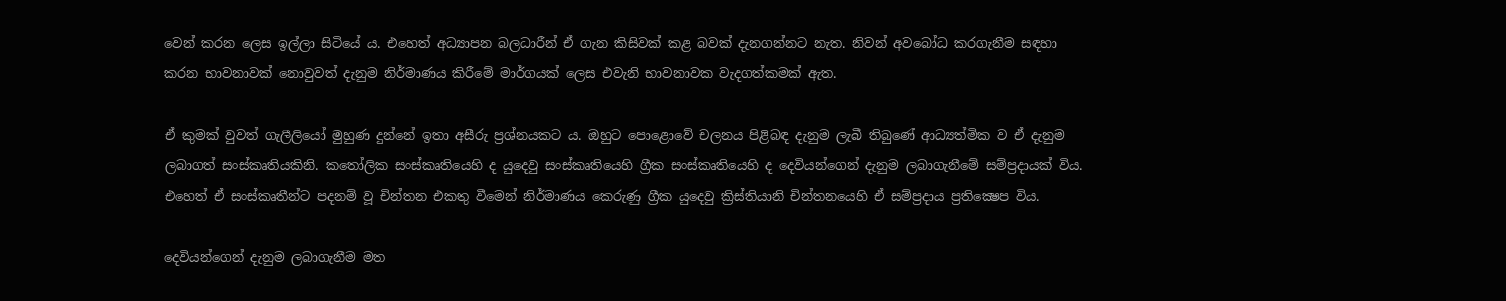වෙන් කරන ලෙස ඉල්ලා සිටියේ ය. එහෙත් අධ්‍යාපන බලධාරීන් ඒ ගැන කිසිවක් කළ බවක් දැනගන්නට නැත. නිවන් අවබෝධ කරගැනීම සඳහා කරන භාවනාවක් නොවුවත් දැනුම නිර්මාණය කිරීමේ මාර්ගයක් ලෙස එවැනි භාවනාවක වැදගත්කමක් ඇත.

ඒ කුමක් වුවත් ගැලීලියෝ මුහුණ දුන්නේ ඉතා අසීරු ප්‍රශ්නයකට ය. ඔහුට පොළොවේ චලනය පිළිබඳ දැනුම ලැබී තිබුණේ ආධ්‍යත්මික ව ඒ දැනුම ලබාගත් සංස්කෘතියකිනි. කතෝලික සංස්කෘතියෙහි ද යුදෙවු සංස්කෘතියෙහි ග්‍රීක සංස්කෘතියෙහි ද දෙවියන්ගෙන් දැනුම ලබාගැනීමේ සම්ප්‍රදායක් විය. එහෙත් ඒ සංස්කෘතීන්ට පදනම් වූ චින්තන එකතු වීමෙන් නිර්මාණය කෙරුණු ග්‍රීක යුදෙවු ක්‍රිස්තියානි චින්තනයෙහි ඒ සම්ප්‍රදාය ප්‍රතික්‍ෂෙප විය.

දෙවියන්ගෙන් දැනුම ලබාගැනීම මත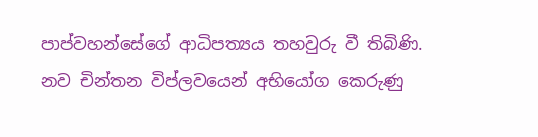පාප්වහන්සේගේ ආධිපත්‍යය තහවුරු වී තිබිණි. නව චින්තන විප්ලවයෙන් අභියෝග කෙරුණු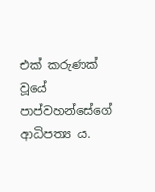එක් කරුණක් වූයේ පාප්වහන්සේගේ ආධිපත්‍ය ය.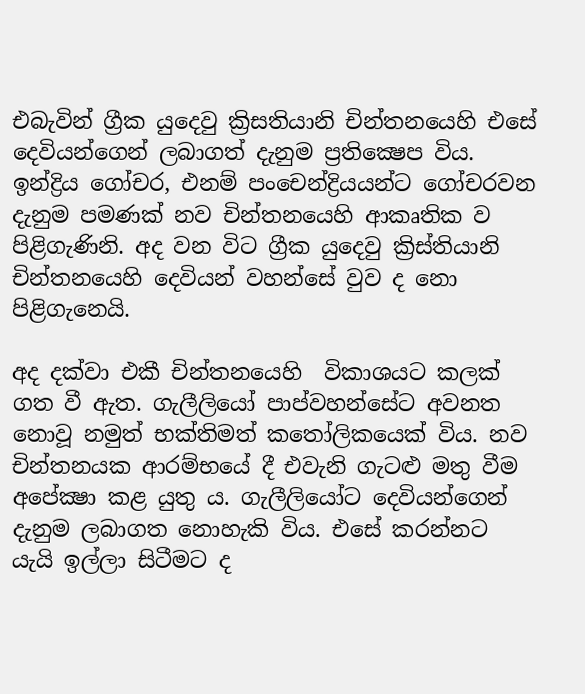එබැවින් ග්‍රීක යුදෙවු ක්‍රිසතියානි චින්තනයෙහි එසේ දෙවියන්ගෙන් ලබාගත් දැනුම ප්‍රතික්‍ෂෙප විය. ඉන්ද්‍රිය ගෝචර, එනම් පංචෙන්ද්‍රියයන්ට ගෝචරවන දැනුම පමණක් නව චින්තනයෙහි ආකෘතික ව පිළිගැණිනි. අද වන විට ග්‍රීක යුදෙවු ක්‍රිස්තියානි චින්තනයෙහි දෙවියන් වහන්සේ වුව ද නො පිළිගැනෙයි.

අද දක්වා එකී චින්තනයෙහි  විකාශයට කලක් ගත වී ඇත. ගැලීලියෝ පාප්වහන්සේට අවනත නොවූ නමුත් භක්තිමත් කතෝලිකයෙක් විය. නව චින්තනයක ආරම්භයේ දී එවැනි ගැටළු මතු වීම අපේක්‍ෂා කළ යුතු ය. ගැලීලියෝට දෙවියන්ගෙන් දැනුම ලබාගත නොහැකි විය. එසේ කරන්නට යැයි ඉල්ලා සිටීමට ද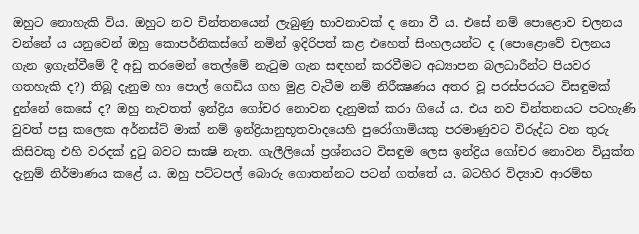ඔහුට නොහැකි විය. ඔහුට නව චින්තනයෙන් ලැබුණු භාවනාවක් ද නො වී ය. එසේ නම් පොළොව චලනය වන්නේ ය යනුවෙන් ඔහු කොපර්නිකස්ගේ නමින් ඉදිරිපත් කළ එහෙත් සිංහලයන්ට ද (පොළොවේ චලනය ගැන ඉගැන්වීමේ දී අඩු තරමෙන් තෙල්මේ නැටුම ගැන සඳහන් කරවීමට අධ්‍යාපන බලධාරීන්ට පියවර ගතහැකි ද?) තිබූ දැනුම හා පොල් ගෙඩිය ගහ මුළ වැටීම නම් නිරීක්‍ෂණය අතර වූ පරස්පරයට විසඳුමක් දුන්නේ කෙසේ ද? ඔහු නැවතත් ඉන්ද්‍රිය ගෝචර නොවන දැනුමක් කරා ගියේ ය. එය නව චින්තනයට පටහැණි වුවත් පසු කලෙක අර්නස්ට් මාක් නම් ඉන්ද්‍රියානුභූතවාදයෙහි පුරෝගාමියකු පරමාණුවට විරුද්ධ වන තුරු කිසිවකු එහි වරදක් දුටු බවට සාක්‍ෂි නැත. ගැලීලියෝ ප්‍රශ්නයට විසඳුම ලෙස ඉන්ද්‍රිය ගෝචර නොවන වියුක්ත දැනුම් නිර්මාණය කළේ ය. ඔහු පට්ටපල් බොරු ගොතන්නට පටන් ගත්තේ ය. බටහිර විද්‍යාව ආරම්භ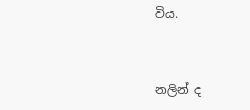විය.


නලින් ද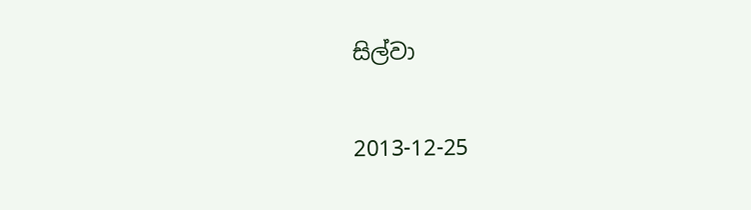සිල්වා

2013-12-25